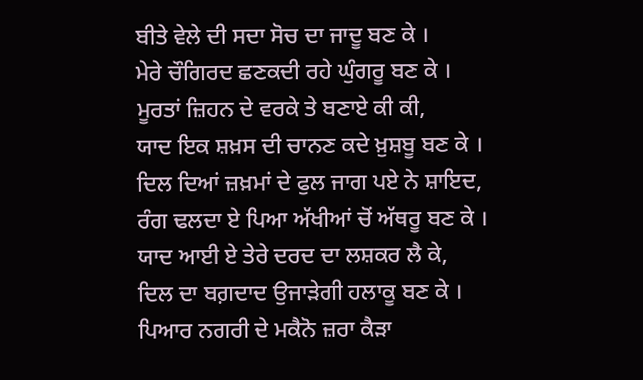ਬੀਤੇ ਵੇਲੇ ਦੀ ਸਦਾ ਸੋਚ ਦਾ ਜਾਦੂ ਬਣ ਕੇ ।
ਮੇਰੇ ਚੌਗਿਰਦ ਛਣਕਦੀ ਰਹੇ ਘੁੰਗਰੂ ਬਣ ਕੇ ।
ਮੂਰਤਾਂ ਜ਼ਿਹਨ ਦੇ ਵਰਕੇ ਤੇ ਬਣਾਏ ਕੀ ਕੀ,
ਯਾਦ ਇਕ ਸ਼ਖ਼ਸ ਦੀ ਚਾਨਣ ਕਦੇ ਖ਼ੁਸ਼ਬੂ ਬਣ ਕੇ ।
ਦਿਲ ਦਿਆਂ ਜ਼ਖ਼ਮਾਂ ਦੇ ਫੁਲ ਜਾਗ ਪਏ ਨੇ ਸ਼ਾਇਦ,
ਰੰਗ ਢਲਦਾ ਏ ਪਿਆ ਅੱਖੀਆਂ ਚੋਂ ਅੱਥਰੂ ਬਣ ਕੇ ।
ਯਾਦ ਆਈ ਏ ਤੇਰੇ ਦਰਦ ਦਾ ਲਸ਼ਕਰ ਲੈ ਕੇ,
ਦਿਲ ਦਾ ਬਗ਼ਦਾਦ ਉਜਾੜੇਗੀ ਹਲਾਕੂ ਬਣ ਕੇ ।
ਪਿਆਰ ਨਗਰੀ ਦੇ ਮਕੈਨੋ ਜ਼ਰਾ ਕੈੜਾ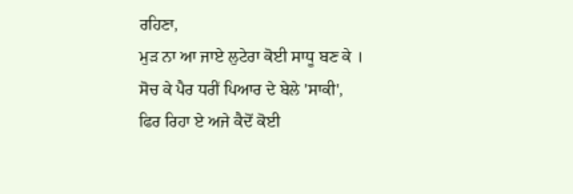ਰਹਿਣਾ,
ਮੁੜ ਨਾ ਆ ਜਾਏ ਲੁਟੇਰਾ ਕੋਈ ਸਾਧੂ ਬਣ ਕੇ ।
ਸੋਚ ਕੇ ਪੈਰ ਧਰੀਂ ਪਿਆਰ ਦੇ ਬੇਲੇ 'ਸਾਕੀ',
ਫਿਰ ਰਿਹਾ ਏ ਅਜੇ ਕੈਦੋਂ ਕੋਈ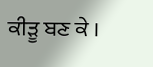ਕੀੜੂ ਬਣ ਕੇ ।